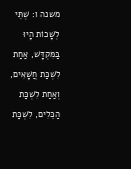משנה ו: שְׁתֵּי לְשָׁכוֹת הָיוּ בַּמִּקְדָּשׁ, אַחַת לִשְׁכַּת חֲשָׁאִים, וְאַחַת לִשְׁכַּת הַכֵּלִים, לִשְׁכַּת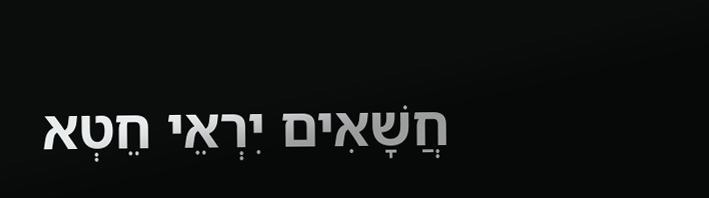חֲשָׁאִים יִרְאֵי חֵטְא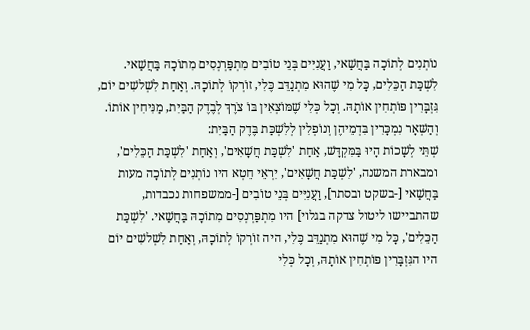נוֹתְנִים לְתוֹכָה בַּחֲשַׁאי, וַעֲנִיִּים בְּנֵי טוֹבִים מִתְפַּרְנְסִים מִתוֹכָהּ בַּחֲשַׁאי. לִשְׁכַּת הַכֵּלִים, כָּל מִי שֶׁהוּא מִתְנַדֵּב כֶּלִי, זוֹרְקוֹ לְתוֹכָהּ. וְאַחַת לִשְׁלשִׁים יוֹם, גִּזְבָּרִין פּוֹתְחִין אוֹתָהּ. וְכָל כְּלִי שֶׁמּוֹצְאִין בּוֹ צֹרֶךְ לְבֶדֶק הַבַּיִת, מַנִּיחִין אוֹתוֹ. וְהַשְּׁאָר נִמְכָּרִין בִּדְמֵיהֶן וְנוֹפְלִין לְלִשְׁכַּת בֶּדֶק הַבַּיִת:
שְׁתֵּי לְשָׁכוֹת הָיוּ בַּמִּקְדָּשׁ, אַחַת 'לִשְׁכַּת חֲשָׁאִים', וְאַחַת 'לִשְׁכַּת הַכֵּלִים', ומבארת המשנה, 'לִשְׁכַּת חֲשָׁאִים', יִרְאֵי חֵטְא היו נוֹתְנִים לְתוֹכָה מעות בַּחֲשַׁאי [-בשקט ובסתר], וַעֲנִיִּים בְּנֵי טוֹבִים [-ממשפחות נכבדות, שהתביישו ליטול צדקה בגלוי] היו מִתְפַּרְנְסִים מִתוֹכָהּ בַּחֲשַׁאי. 'לִשְׁכַּת הַכֵּלִים', כָּל מִי שֶׁהוּא מִתְנַדֵּב כֶּלִי, היה זוֹרְקוֹ לְתוֹכָהּ, וְאַחַת לִשְׁלשִׁים יוֹם היו הגִּזְבָּרִין פּוֹתְחִין אוֹתָהּ, וְכָל כְּלִי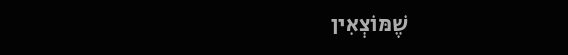שֶׁמּוֹצְאִין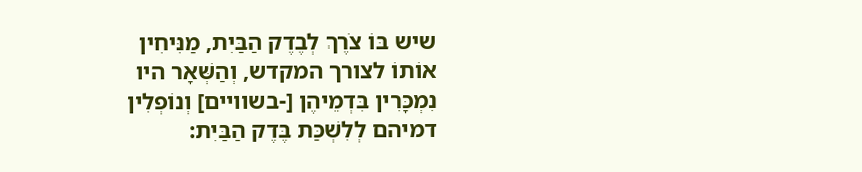שיש בּוֹ צֹרֶךְ לְבֶדֶק הַבַּיִת, מַנִּיחִין אוֹתוֹ לצורך המקדש, וְהַשְּׁאָר היו נִמְכָּרִין בִּדְמֵיהֶן [-בשוויים] וְנוֹפְלִין דמיהם לְלִשְׁכַּת בֶּדֶק הַבַּיִת: